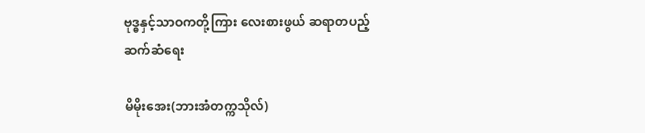ဗုဒ္ဓနှင့်သာဝကတို့ကြား လေးစားဖွယ် ဆရာတပည့်ဆက်ဆံရေး

မိမိုးအေး(ဘားအံတက္ကသိုလ်)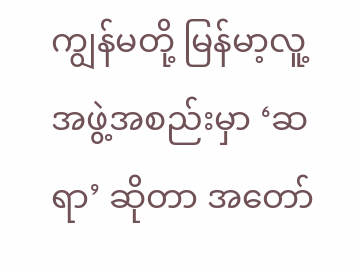ကျွန်မတို့ မြန်မာ့လူ့အဖွဲ့အစည်းမှာ ‘ဆရာ’ ဆိုတာ အတော်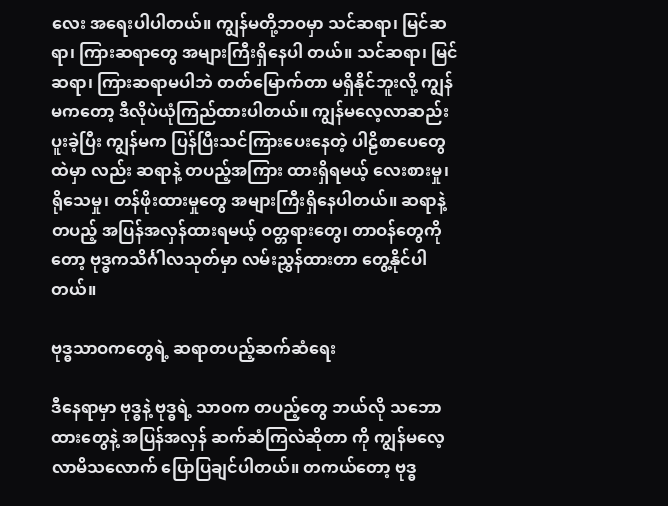လေး အရေးပါပါတယ်။ ကျွန်မတို့ဘဝမှာ သင်ဆရာ၊ မြင်ဆရာ၊ ကြားဆရာတွေ အများကြီးရှိနေပါ တယ်။ သင်ဆရာ၊ မြင်ဆရာ၊ ကြားဆရာမပါဘဲ တတ်‌မြောက်တာ မရှိနိုင်ဘူးလို့ ကျွန်မကတော့ ဒီလိုပဲယုံကြည်ထားပါတယ်။ ကျွန်မလေ့လာဆည်းပူးခဲ့ပြီး ကျွန်မက ပြန်ပြီးသင်ကြားပေးနေတဲ့ ပါဠိစာပေတွေထဲမှာ လည်း ဆရာနဲ့ တပည့်အကြား ထားရှိရမယ့် လေးစားမှု၊ ရိုသေမှု၊ တန်ဖိုးထားမှုတွေ အများကြီးရှိ‌နေပါတယ်။ ဆရာနဲ့တပည့် အပြန်အလှန်ထားရမယ့် ဝတ္တရားတွေ၊ တာဝန်တွေကိုတော့ ဗုဒ္ဓကသိင်္ဂါလသုတ်မှာ လမ်းညွှန်ထားတာ တွေ့နိုင်ပါတယ်။

ဗုဒ္ဓသာဝကတွေရဲ့ ဆရာတပည့်ဆက်ဆံရေး

ဒီနေရာမှာ ဗုဒ္ဓနဲ့ ဗုဒ္ဓရဲ့ သာဝက တပည့်တွေ ဘယ်လို သဘောထားတွေနဲ့ အပြန်အလှန် ဆက်ဆံကြလဲဆိုတာ ကို ကျွန်မလေ့လာမိသလောက် ပြောပြချင်ပါတယ်။ တကယ်တော့ ဗုဒ္ဓ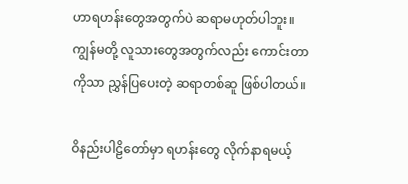ဟာရဟန်းတွေအတွက်ပဲ ဆရာမဟုတ်ပါဘူး။ ကျွန်မတို့ လူသားတွေအတွက်လည်း ကောင်းတာကိုသာ ညွှန်ပြပေးတဲ့ ဆရာတစ်ဆူ ဖြစ်ပါတယ်။

ဝိနည်းပါဠိတော်မှာ ရဟန်းတွေ လိုက်နာရမယ့်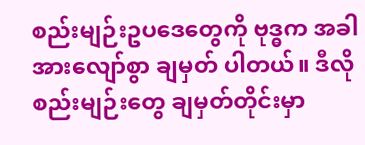စည်းမျဉ်းဥပဒေတွေကို ဗုဒ္ဓက အခါအားလျော်စွာ ချမှတ် ပါတယ်။ ဒီလိုစည်းမျဉ်းတွေ ချမှတ်တိုင်းမှာ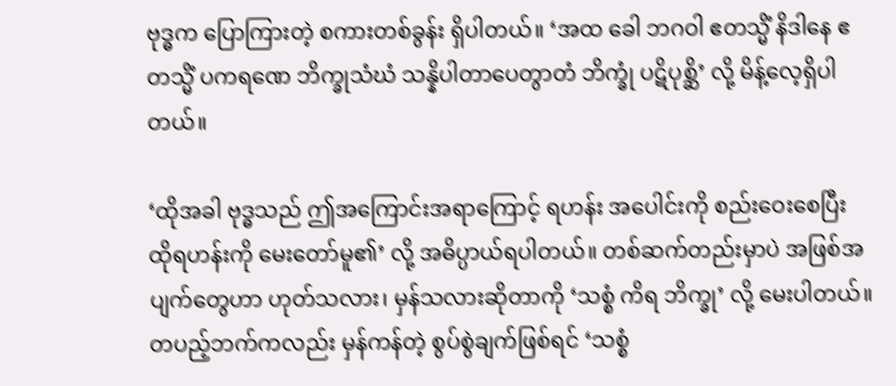ဗုဒ္ဓက ပြောကြားတဲ့ စကားတစ်ခွန်း ရှိပါတယ်။ ‘အထ ခေါ ဘဂဝါ ဧတသ္မိံ နိဒါနေ ဧတသ္မိံ ပကရဏေ ဘိက္ခုသံဃံ သန္နိပါတာပေတွာတံ ဘိက္ခုံ ပဋိပုစ္ဆိ’ လို့ မိန့်လေ့ရှိပါတယ်။

‘ထိုအခါ ဗုဒ္ဓသည် ဤအကြောင်းအရာ‌ကြောင့် ရဟန်း အပေါင်းကို စည်းဝေးစေပြီး ထိုရဟန်းကို မေးတော်မူ၏’ လို့ အဓိပ္ပာယ်ရပါတယ်။ တစ်ဆက်တည်းမှာပဲ အဖြစ်အပျက်တွေဟာ ဟုတ်သလား၊ မှန်သလားဆိုတာကို ‘သစ္စံ ကိရ ဘိက္ခု’ လို့ မေးပါတယ်။ တပည့်ဘက်ကလည်း မှန်ကန်တဲ့ စွပ်စွဲချက်ဖြစ်ရင် ‘သစ္စံ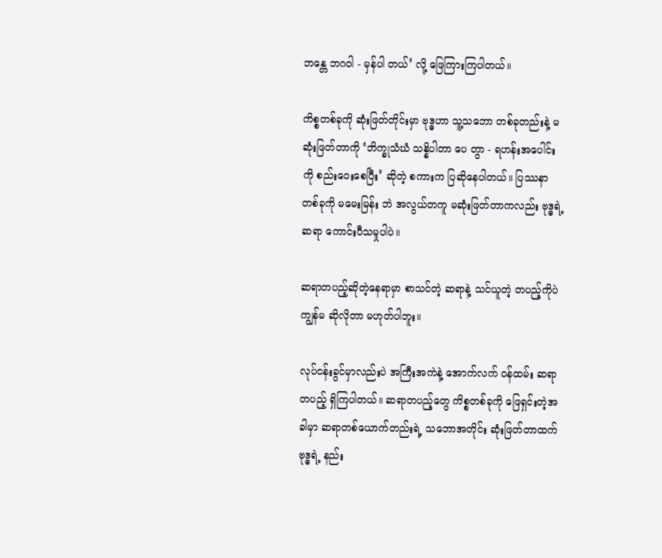ဘန္တေ ဘဂဝါ - မှန်ပါ တယ်’ လို့ ဖြေကြားကြပါတယ်။

ကိစ္စတစ်ခုကို ဆုံးဖြတ်တိုင်းမှာ ဗုဒ္ဓဟာ သူ့သဘော တစ်ခုတည်းနဲ့ မဆုံးဖြတ်တာကို ‘ဘိက္ခုသံဃံ သန္နိပါတာ ပေ တွာ - ရဟန်းအပေါင်းကို စည်းဝေးစေပြီး’ ဆိုတဲ့ စကားက ပြဆိုနေပါတယ်။ ပြဿနာတစ်ခုကို မမေးမြန်း ဘဲ အလွယ်တကူ မဆုံးဖြတ်တာကလည်း ဗုဒ္ဓရဲ့ ဆရာ ကောင်းပီသမှုပါပဲ။

ဆရာတပည့်ဆိုတဲ့နေရာမှာ စာသင်တဲ့ ဆရာနဲ့ သင်ယူတဲ့ တပည့်ကိုပဲ ကျွန်မ ဆိုလိုတာ မဟုတ်ပါဘူး။

လုပ်ငန်းခွင်မှာလည်းပဲ အကြီးအကဲနဲ့ အောက်လက် ဝန်ထမ်း ဆရာတပည့် ရှိကြပါတယ်။ ဆရာတပည့်တွေ ကိစ္စတစ်ခုကို ဖြေရှင်းတဲ့အခါမှာ ဆရာတစ်ယောက်တည်းရဲ့ သဘောအတိုင်း ဆုံးဖြတ်တာထက် ဗုဒ္ဓရဲ့ နည်း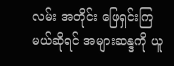လမ်း အတိုင်း ဖြေရှင်းကြမယ်ဆိုရင် အများဆန္ဒကို ယူ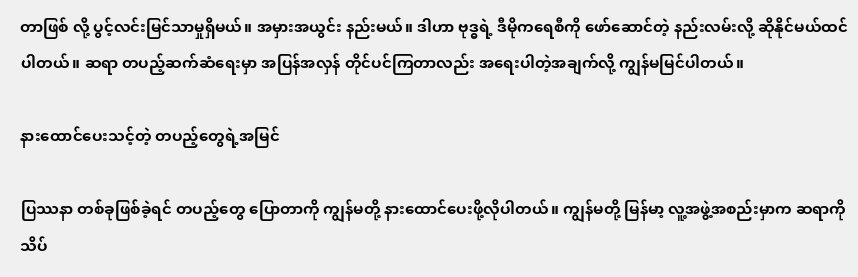တာဖြစ် လို့ ပွင့်လင်းမြင်သာမှုရှိမယ်။ အမှားအယွင်း နည်းမယ်။ ဒါဟာ ဗုဒ္ဓရဲ့ ဒီမိုကရေစီကို ဖော်ဆောင်တဲ့ နည်းလမ်းလို့ ဆိုနိုင်မယ်ထင်ပါတယ်။ ဆရာ တပည့်ဆက်ဆံရေးမှာ အပြန်အလှန် တိုင်ပင်ကြတာလည်း အရေးပါတဲ့အချက်လို့ ကျွန်မမြင်ပါတယ်။

နားထောင်ပေးသင့်တဲ့ တပည့်တွေရဲ့အမြင်

ပြဿနာ တစ်ခုဖြစ်ခဲ့ရင် တပည့်တွေ ပြောတာကို ကျွန်မတို့ နားထောင်ပေးဖို့လိုပါတယ်။ ကျွန်မတို့ မြန်မာ့ လူ့အဖွဲ့အစည်းမှာက ဆရာကို သိပ်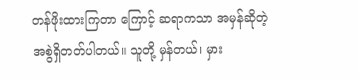တန်ဖိုးထားကြတာ ကြောင့် ဆရာကသာ အမှန်ဆိုတဲ့ အစွဲရှိတတ်ပါတယ်။ သူတို့ မှန်တယ်၊ မှား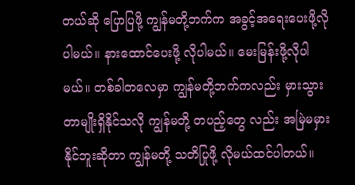တယ်ဆို ပြောပြဖို့ ကျွန်မတို့ဘက်က အခွင့်အရေးပေးဖို့လိုပါမယ်။ နားထောင်ပေးဖို့ လိုပါမယ်။ မေးမြန်းဖို့လိုပါမယ်။ တစ်ခါတလေမှာ ကျွန်မတို့ဘက်ကလည်း မှားသွားတာမျိုးရှိနိုင်သလို ကျွန်မတို့ တပည့်တွေ လည်း အမြဲမမှားနိုင်ဘူးဆိုတာ ကျွန်မတို့ သတိပြုဖို့ လိုမယ်ထင်ပါတယ်။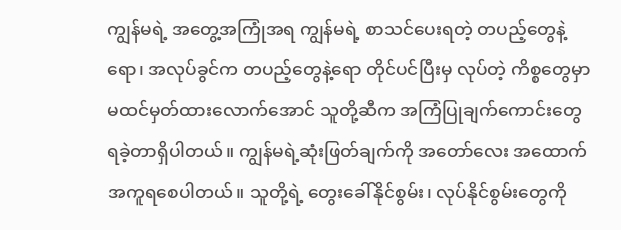ကျွန်မရဲ့ အတွေ့အကြုံအရ ကျွန်မရဲ့ စာသင်ပေးရတဲ့ တပည့်တွေနဲ့ရော၊ အလုပ်ခွင်က တပည့်တွေနဲ့ရော တိုင်ပင်ပြီးမှ လုပ်တဲ့ ကိစ္စတွေမှာ မထင်မှတ်ထားလောက်အောင် သူတို့ဆီက အကြံပြုချက်ကောင်းတွေ ရခဲ့တာရှိပါတယ်။ ကျွန်မရဲ့ဆုံးဖြတ်ချက်ကို အတော်လေး အထောက်အကူရစေပါတယ်။ သူတို့ရဲ့ တွေးခေါ်နိုင်စွမ်း၊ လုပ်နိုင်စွမ်းတွေကို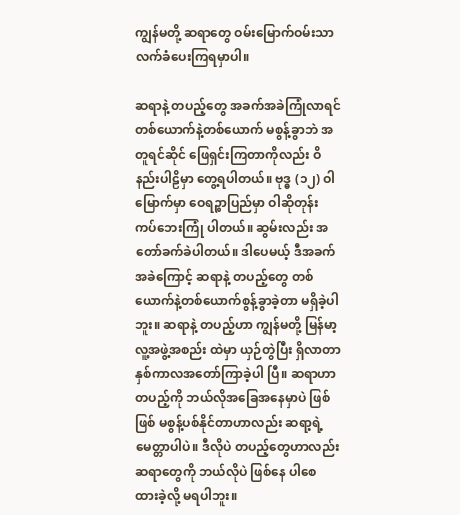ကျွန်မတို့ ဆရာတွေ ဝမ်းမြောက်ဝမ်းသာ လက်ခံပေးကြရမှာပါ။

ဆရာနဲ့ တပည့်တွေ အခက်အခဲကြုံလာရင် တစ်ယောက်နဲ့တစ်ယောက် မစွန့်ခွာဘဲ အတူရင်ဆိုင် ဖြေရှင်းကြတာကိုလည်း ဝိနည်းပါဠိမှာ တွေ့ရပါတယ်။ ဗုဒ္ဓ (၁၂) ဝါမြောက်မှာ ဝေရဉ္စာပြည်မှာ ဝါဆိုတုန်း ကပ်ဘေးကြုံ ပါတယ်။ ဆွမ်းလည်း အတော်ခက်ခဲပါတယ်။ ဒါပေမယ့် ဒီအခက်အခဲကြောင့် ဆရာနဲ့ တပည့်တွေ တစ်ယောက်နဲ့တစ်ယောက်စွန့်ခွာခဲ့တာ မရှိခဲ့ပါဘူး။ ဆရာနဲ့ တပည့်ဟာ ကျွန်မတို့ မြန်မာ့လူ့အဖွဲ့အစည်း ထဲမှာ ယှဉ်တွဲပြီး ရှိလာတာ နှစ်ကာလအတော်ကြာခဲ့ပါ ပြီ။ ဆရာဟာ တပည့်ကို ဘယ်လိုအခြေအနေမှာပဲ ဖြစ်ဖြစ် မစွန့်ပစ်နိုင်တာဟာလည်း ဆရာ့ရဲ့ မေတ္တာပါပဲ။ ဒီလိုပဲ တပည့်တွေဟာလည်း ဆရာတွေကို ဘယ်လိုပဲ ဖြစ်နေ ပါစေ ထားခဲ့လို့ မရပါဘူး။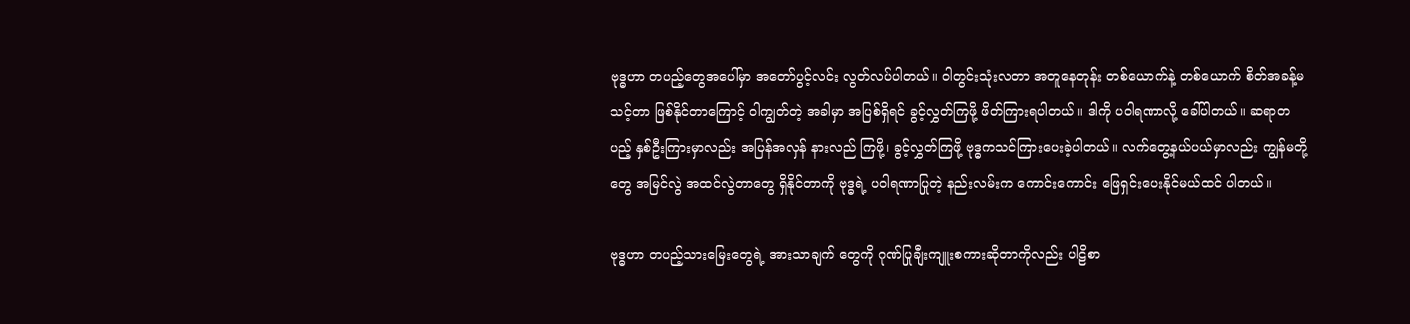ဗုဒ္ဓဟာ တပည့်တွေအပေါ်မှာ အတော်ပွင့်လင်း လွတ်လပ်ပါတယ်။ ဝါတွင်းသုံးလတာ အတူနေတုန်း တစ်ယောက်နဲ့ တစ်ယောက် စိတ်အခန့်မသင့်တာ ဖြစ်နိုင်တာကြောင့် ဝါကျွတ်တဲ့ အခါမှာ အပြစ်ရှိရင် ခွင့်လွှတ်ကြဖို့ ဖိတ်ကြားရပါတယ်။ ဒါကို ပဝါရဏာလို့ ခေါ်ပါတယ်။ ဆရာတပည့် နှစ်ဦးကြားမှာလည်း အပြန်အလှန် နားလည် ကြဖို့၊ ခွင့်လွှတ်ကြဖို့ ဗုဒ္ဓကသင်ကြားပေးခဲ့ပါတယ်။ လက်တွေ့နယ်ပယ်မှာလည်း ကျွန်မတို့တွေ အမြင်လွဲ အထင်လွဲတာတွေ ရှိနိုင်တာကို ဗုဒ္ဓရဲ့ ပဝါရဏာပြုတဲ့ နည်းလမ်းက ကောင်းကောင်း ဖြေရှင်းပေးနိုင်မယ်ထင် ပါတယ်။

ဗုဒ္ဓဟာ တပည့်သားမြေးတွေရဲ့ အားသာချက် တွေကို ဂုဏ်ပြုချီးကျူးစကားဆိုတာကိုလည်း ပါဠိစာ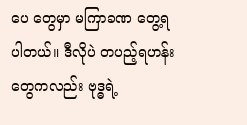ပေ တွေမှာ မကြာခဏ တွေ့ရပါတယ်။ ဒီလိုပဲ တပည့်ရဟန်း တွေကလည်း ဗုဒ္ဓရဲ့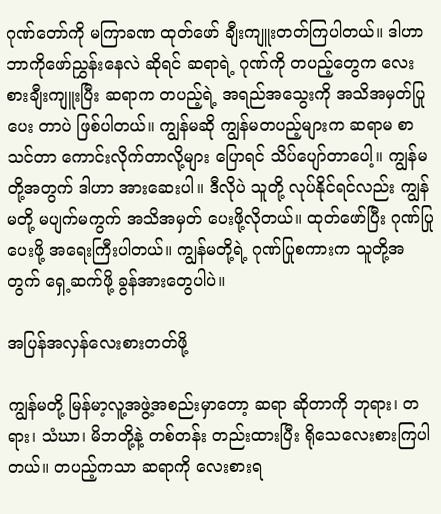ဂုဏ်တော်ကို မကြာခဏ ထုတ်ဖော် ချီးကျူးတတ်ကြပါတယ်။ ဒါဟာ ဘာကိုဖော်ညွှန်းနေလဲ ဆိုရင် ဆရာရဲ့ ဂုဏ်ကို တပည့်တွေက လေးစားချီးကျူးပြီး ဆရာက တပည့်ရဲ့ အရည်အသွေးကို အသိအမှတ်ပြုပေး တာပဲ ဖြစ်ပါတယ်။ ကျွန်မဆို ကျွန်မတပည့်များက ဆရာမ စာသင်တာ ကောင်းလိုက်တာလို့များ ပြောရင် သိပ်ပျော်တာပေါ့။ ကျွန်မတို့အတွက် ဒါဟာ အားဆေးပါ။ ဒီလိုပဲ သူတို့ လုပ်နိုင်ရင်လည်း ကျွန်မတို့ မပျက်မကွက် အသိအမှတ် ပေးဖို့လိုတယ်။ ထုတ်ဖော်ပြီး ဂုဏ်ပြုပေးဖို့ အရေးကြီးပါတယ်။ ကျွန်မတို့ရဲ့ ဂုဏ်ပြုစကားက သူတို့အတွက် ရှေ့ဆက်ဖို့ ခွန်အားတွေပါပဲ။

အပြန်အလှန်လေးစားတတ်ဖို့

ကျွန်မတို့ မြန်မာ့လူ့အဖွဲ့အစည်းမှာတော့ ဆရာ ဆိုတာကို ဘုရား၊ တရား၊ သံဃာ၊ မိဘတို့နဲ့ တစ်တန်း တည်းထားပြီး ရိုသေလေးစားကြပါတယ်။ တပည့်ကသာ ဆရာကို လေးစားရ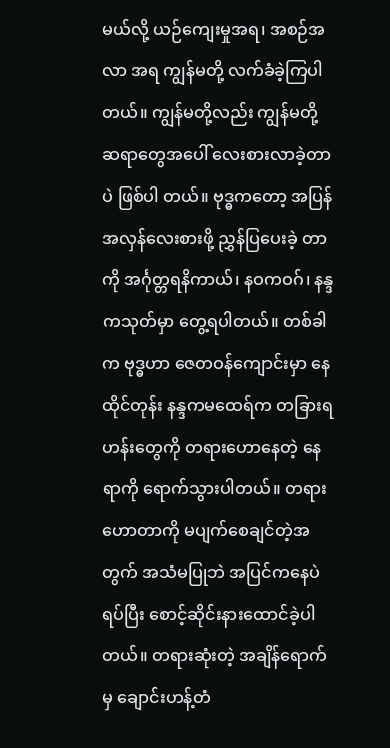မယ်လို့ ယဉ်ကျေးမှုအရ၊ အစဉ်အလာ အရ ကျွန်မတို့ လက်ခံခဲ့ကြပါတယ်။ ကျွန်မတို့လည်း ကျွန်မတို့ ဆရာတွေအပေါ် လေးစားလာခဲ့တာပဲ ဖြစ်ပါ တယ်။ ဗုဒ္ဓကတော့ အပြန်အလှန်လေးစားဖို့ ညွှန်ပြပေးခဲ့ တာကို အင်္ဂုတ္တရနိကာယ်၊ နဝကဝဂ်၊ နန္ဒကသုတ်မှာ တွေ့ရပါတယ်။ တစ်ခါက ဗုဒ္ဓဟာ ဇေတဝန်ကျောင်းမှာ နေထိုင်တုန်း နန္ဒကမထေရ်က တခြားရဟန်းတွေကို တရားဟောနေတဲ့ နေရာကို ရောက်သွားပါတယ်။ တရားဟောတာကို မပျက်စေချင်တဲ့အတွက် အသံမပြုဘဲ အပြင်ကနေပဲရပ်ပြီး စောင့်ဆိုင်းနားထောင်ခဲ့ပါတယ်။ တရားဆုံးတဲ့ အချိန်ရောက်မှ ချောင်းဟန့်တံ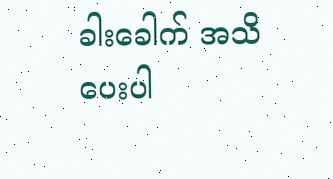ခါးခေါက် အသိပေးပါ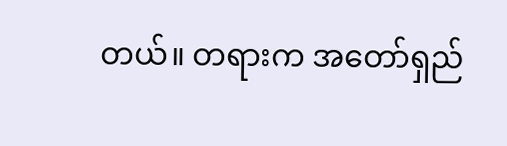တယ်။ တရားက အတော်ရှည်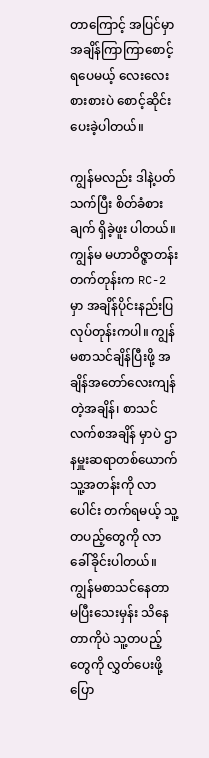တာ‌ကြောင့် အပြင်မှာ အချိန်ကြာကြာစောင့်ရပေမယ့် လေးလေး စားစားပဲ စောင့်ဆိုင်းပေးခဲ့ပါတယ်။

ကျွန်မလည်း ဒါနဲ့ပတ်သက်ပြီး စိတ်ခံစားချက် ရှိခဲ့ဖူး ပါတယ်။ ကျွန်မ မဟာဝိဇ္ဇာတန်းတက်တုန်းက RC-2 မှာ အချိန်ပိုင်းနည်းပြ လုပ်တုန်းကပါ။ ကျွန်မစာသင်ချိန်ပြီးဖို့ အချိန်အတော်လေးကျန်တဲ့အချိန်၊ စာသင်လက်စအချိန် မှာပဲ ဌာနမှူးဆရာတစ်ယောက် သူ့အတန်းကို လာပေါင်း တက်ရမယ့် သူ့တပည့်တွေကို လာခေါ်ခိုင်းပါတယ်။ ကျွန်မစာသင်နေတာ မပြီးသေးမှန်း သိနေတာကိုပဲ သူ့တပည့်တွေကို လွှတ်ပေးဖို့ ပြော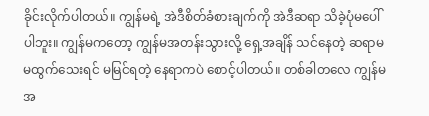ခိုင်းလိုက်ပါတယ်။ ကျွန်မရဲ့ အဲဒီစိတ်ခံစားချက်ကို အဲဒီဆရာ သိခဲ့ပုံမပေါ် ပါဘူး။ ကျွန်မကတော့ ကျွန်မအတန်းသွားလို့ ရှေ့အချိန် သင်နေတဲ့ ဆရာမ မထွက်သေးရင် မမြင်ရတဲ့ နေရာကပဲ စောင့်ပါတယ်။ တစ်ခါတလေ ကျွန်မ အ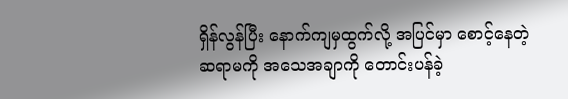ရှိန်လွန်ပြီး နောက်ကျမှထွက်လို့ အပြင်မှာ စောင့်နေတဲ့ ဆရာမကို အသေအချာကို တောင်းပန်ခဲ့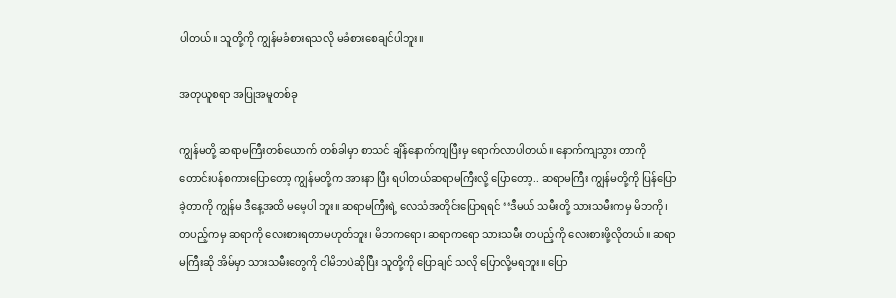ပါတယ်။ သူတို့ကို ကျွန်မခံစားရသလို မခံစားစေချင်ပါဘူး။

အတုယူစရာ အပြုအမူတစ်ခု

ကျွန်မတို့ ဆရာမကြီးတစ်ယောက် တစ်ခါမှာ စာသင် ချိန်နောက်ကျပြီးမှ ရောက်လာပါတယ်။ နောက်ကျသွား တာကို တောင်းပန်စကား‌ပြောတော့ ကျွန်မတို့က အားနာ ပြီး ရပါတယ်ဆရာမကြီးလို့ ပြောတော့.. ဆရာမကြီး ကျွန်မတို့ကို ပြန်ပြောခဲ့တာကို ကျွန်မ ဒီနေ့အထိ မမေ့ပါ ဘူး။ ဆရာမကြီးရဲ့ လေသံအတိုင်းပြောရရင် ‘‘ဒီမယ် သမီးတို့ သားသမီးကမှ မိဘကို၊ တပည့်ကမှ ဆရာကို လေးစားရတာမဟုတ်ဘူး၊ မိဘကရော၊ ဆရာကရော သားသမီး တပည့်ကို လေးစားဖို့လိုတယ်။ ဆရာမကြီးဆို အိမ်မှာ သားသမီးတွေကို ငါမိဘပဲဆိုပြီး သူတို့ကို ပြောချင် သလို ပြောလို့မရဘူး။ ပြော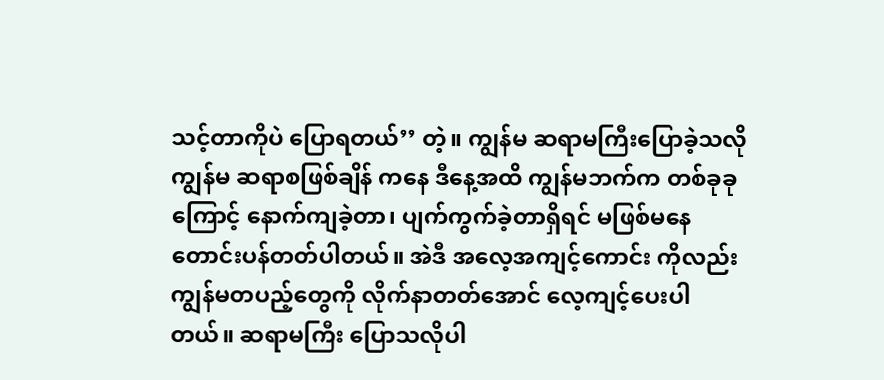သင့်တာကိုပဲ ပြောရတယ်’’ တဲ့။ ကျွန်မ ဆရာမကြီးပြောခဲ့သလို ကျွန်မ ဆရာစဖြစ်ချိန် ကနေ ဒီနေ့အထိ ကျွန်မဘက်က တစ်ခုခုကြောင့် နောက်ကျခဲ့တာ၊ ပျက်ကွက်ခဲ့တာရှိရင် မဖြစ်မနေ တောင်းပန်တတ်ပါတယ်။ အဲဒီ အလေ့အကျင့်ကောင်း ကိုလည်း ကျွန်မတပည့်တွေကို လိုက်နာတတ်အောင် လေ့ကျင့်ပေးပါတယ်။ ဆရာမကြီး ပြောသလိုပါ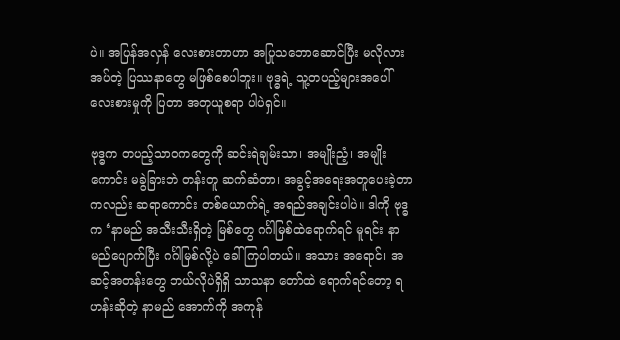ပဲ။ အပြန်အလှန် လေးစားတာဟာ အပြုသဘောဆောင်ပြီး မလိုလားအပ်တဲ့ ပြဿနာတွေ မဖြစ်စေပါဘူး။ ဗုဒ္ဓရဲ့ သူ့တပည့်များအပေါ် လေးစားမှုကို ပြတာ အတုယူစရာ ပါပဲရှင်။

ဗုဒ္ဓက တပည့်သာဝကတွေကို ဆင်းရဲချမ်းသာ၊ အမျိုးညံ့၊ အမျိုးကောင်း မခွဲခြားဘဲ တန်းတူ ဆက်ဆံတာ၊ အခွင့်အရေးအတူပေးခဲ့တာကလည်း ဆရာကောင်း တစ်ယောက်ရဲ့ အရည်အချင်းပါပဲ။ ဒါကို ဗုဒ္ဓက ‘နာမည် အသီးသီးရှိတဲ့ မြစ်တွေ ဂင်္ဂါမြစ်ထဲရောက်ရင် မူရင်း နာမည်ပျောက်ပြီး ဂင်္ဂါမြစ်လို့ပဲ ခေါ်ကြပါတယ်။ အသား အရောင်၊ အဆင့်အတန်းတွေ ဘယ်လိုပဲရှိရှိ သာသနာ တော်ထဲ ရောက်ရင်တော့ ရဟန်းဆိုတဲ့ နာမည် အောက်ကို အကုန်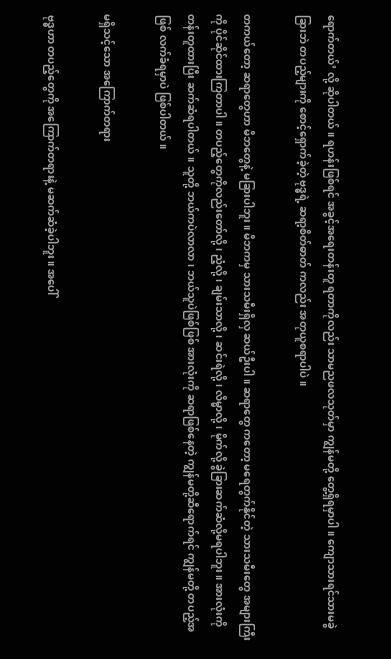ရောက်တယ်’ လို့ ဆိုပါတယ်။ ရဟန်းဖြစ်ရင် အခွင့်အရေးတန်းတူ ရတာကိုလည်း သာမညဖလသုတ်မှာ ကျွန်မတို့ တွေ့ရှိရမှာပါ။ ကျောသားရင်သားမခွဲခြားဘဲ တပည့်များကို စောင့်ရှောက်ခဲ့တဲ့ ဗုဒ္ဓရဲ့ ဆရာ့စိတ်ဓာတ် ကလည်း အတုယူစရာပါပဲ။

တကယ်တော့ ဆရာတွေဟာ မိဘတွေနဲ့ မခြားပါဘူး။ မိဘကမှ သားသမီးရှိလှ ဆယ်ဦးပါ။ ဆရာတွေ ကတော့ မရေတွက်နိုင်တဲ့ သားသမီးတွေ အများကြီးကို ပိုင်ဆိုင်ထားကြတာပါ။ တပည့်တွေကိုလည်းတော်လို့၊ ညံ့လို့၊ ချမ်းသာလို့၊ ဆင်းရဲလို့၊ လိမ္မာလို့၊ မိုက်လို့ ခွဲခြားဆက်ဆံလို့မရပါဘူး။ အားလုံးကို တန်းတူထားပြီး ဆက်ဆံရပါတယ်။ သူတို့ ဘယ်ကပဲလာလာ၊ ဘယ်သူပဲဖြစ်ဖြစ် အားလုံးကို ဆရာဖြစ်နေတဲ့ ကျွန်မတို့ဆီရောက်ရင် ကျွန်မတို့ တပည့်အဖြစ် လက်ခံရမှာပဲ ဖြစ်ပါတယ်။

မရှိသင့်သော အကြောက်တရား

ဗုဒ္ဓဟာ တပည့်တွေကို အ‌ကြောက်တရားနဲ့ မဆက်ဆံခဲ့ပါဘူး။ အပေါ်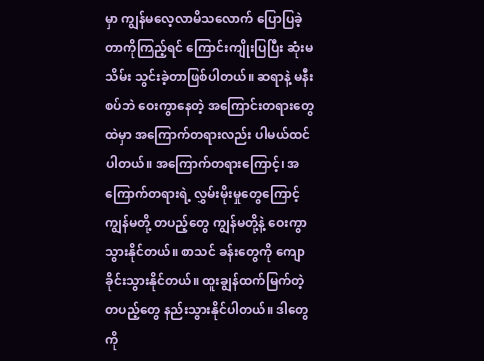မှာ ကျွန်မလေ့လာမိသလောက် ပြောပြခဲ့တာကိုကြည့်ရင် ကြောင်းကျိုးပြပြီး ဆုံးမသိမ်း သွင်းခဲ့တာဖြစ်ပါတယ်။ ဆရာနဲ့ မနီးစပ်ဘဲ ဝေးကွာနေတဲ့ အကြောင်းတရားတွေထဲမှာ အကြောက်တရားလည်း ပါမယ်ထင်ပါတယ်။ အကြောက်တရားကြောင့်၊ အကြောက်တရားရဲ့ လွှမ်းမိုးမှုတွေကြောင့် ကျွန်မတို့ တပည့်တွေ ကျွန်မတို့နဲ့ ဝေးကွာသွားနိုင်တယ်။ စာသင် ခန်းတွေကို ကျောခိုင်းသွားနိုင်တယ်။ ထူးချွန်ထက်မြက်တဲ့ တပည့်တွေ နည်းသွားနိုင်ပါတယ်။ ဒါတွေကို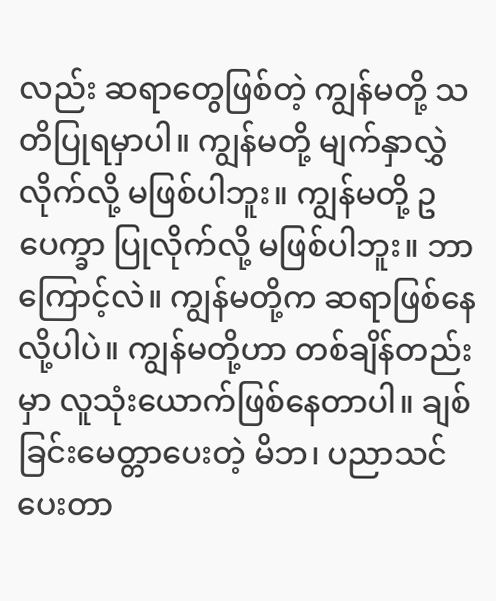လည်း ဆရာတွေဖြစ်တဲ့ ကျွန်မတို့ သတိပြုရမှာပါ။ ကျွန်မတို့ မျက်နှာလွှဲလိုက်လို့ မဖြစ်ပါဘူး။ ကျွန်မတို့ ဥပေက္ခာ ပြုလိုက်လို့ မဖြစ်ပါဘူး။ ဘာကြောင့်လဲ။ ကျွန်မတို့က ဆရာဖြစ်နေလို့ပါပဲ။ ကျွန်မတို့ဟာ တစ်ချိန်တည်းမှာ လူသုံးယောက်ဖြစ်နေတာပါ။ ချစ်ခြင်းမေတ္တာပေးတဲ့ မိဘ၊ ပညာသင်ပေးတာ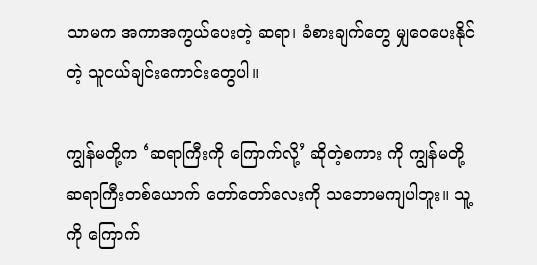သာမက အကာအကွယ်ပေးတဲ့ ဆရာ၊ ခံစားချက်တွေ မျှဝေပေးနိုင်တဲ့ သူငယ်ချင်းကောင်းတွေပါ။

ကျွန်မတို့က ‘ဆရာကြီးကို ကြောက်လို့’ ဆိုတဲ့စကား ကို ကျွန်မတို့ဆရာကြီးတစ်ယောက် တော်တော်လေးကို သဘောမကျပါဘူး။ သူ့ကို ကြောက်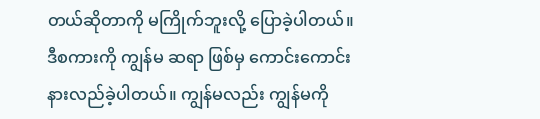တယ်ဆိုတာကို မကြိုက်ဘူးလို့ ပြောခဲ့ပါတယ်။ ဒီစကားကို ကျွန်မ ဆရာ ဖြစ်မှ ကောင်းကောင်းနားလည်ခဲ့ပါတယ်။ ကျွန်မလည်း ကျွန်မကို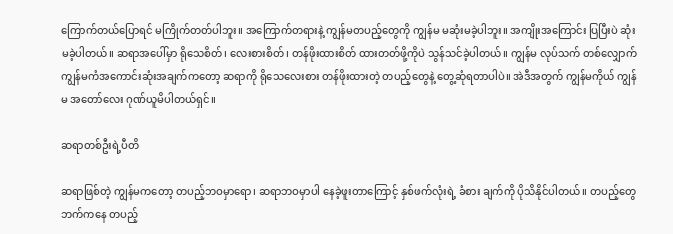ကြောက်တယ်ပြောရင် မကြိုက်တတ်ပါဘူး။ အကြောက်တရားနဲ့ ကျွန်မတပည့်တွေကို ကျွန်မ မဆုံးမခဲ့ပါဘူး။ အကျိုးအကြောင်း ပြပြီးပဲ ဆုံးမခဲ့ပါတယ်။ ဆရာအပေါ်မှာ ရိုသေစိတ်၊ လေးစားစိတ်၊ တန်ဖိုးထားစိတ် ထားတတ်ဖို့ကိုပဲ သွန်သင်ခဲ့ပါတယ်။ ကျွန်မ လုပ်သက် တစ်လျှောက် ကျွန်မကံအကောင်းဆုံးအချက်ကတော့ ဆရာကို ရိုသေလေးစား တန်ဖိုးထားတဲ့ တပည့်တွေနဲ့ တွေ့ဆုံရတာပါပဲ။ အဲဒီအတွက် ကျွန်မကိုယ် ကျွန်မ အတော်လေး ဂုဏ်ယူမိပါတယ်ရှင်။

ဆရာတစ်ဦးရဲ့ပီတိ

ဆရာဖြစ်တဲ့ ကျွန်မကတော့ တပည့်ဘဝမှာရော၊ ဆရာဘဝမှာပါ နေခဲ့ဖူးတာကြောင့် နှစ်ဖက်လုံးရဲ့ ခံစား ချက်ကို ပိုသိနိုင်ပါတယ်။ တပည့်တွေဘက်ကနေ တပည့်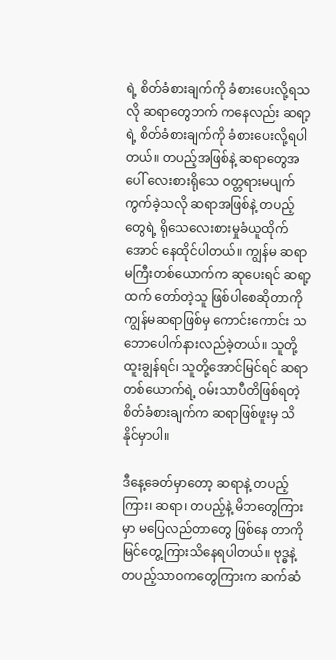ရဲ့ စိတ်ခံစားချက်ကို ခံစားပေးလို့ရသလို ဆရာတွေဘက် ကနေလည်း ဆရာ့ရဲ့ စိတ်ခံစားချက်ကို ခံစားပေးလို့ရပါ တယ်။ တပည့်အဖြစ်နဲ့ ဆရာတွေအပေါ် လေးစားရိုသေ ဝတ္တရားမပျက်ကွက်ခဲ့သလို ဆရာအဖြစ်နဲ့ တပည့်တွေရဲ့ ရိုသေလေးစားမှုခံယူထိုက်အောင် နေထိုင်ပါတယ်။ ကျွန်မ ဆရာမကြီးတစ်ယောက်က ဆုပေးရင် ဆရာ့ထက် တော်တဲ့သူ ဖြစ်ပါစေဆိုတာကို ကျွန်မဆရာဖြစ်မှ ကောင်းကောင်း သဘောပေါက်နားလည်ခဲ့တယ်။ သူတို့ ထူးချွန်ရင်၊ သူတို့အောင်မြင်ရင် ဆရာတစ်ယောက်ရဲ့ ဝမ်းသာပီတိဖြစ်ရတဲ့ စိတ်ခံစားချက်က ဆရာဖြစ်ဖူးမှ သိနိုင်မှာပါ။

ဒီနေ့ခေတ်မှာတော့ ဆရာနဲ့ တပည့်ကြား၊ ဆရာ၊ တပည့်နဲ့ မိဘတွေကြားမှာ မပြေလည်တာတွေ ဖြစ်နေ တာကို မြင်တွေ့ကြားသိနေရပါတယ်။ ဗုဒ္ဓနဲ့ တပည့်သာဝကတွေကြားက ဆက်ဆံ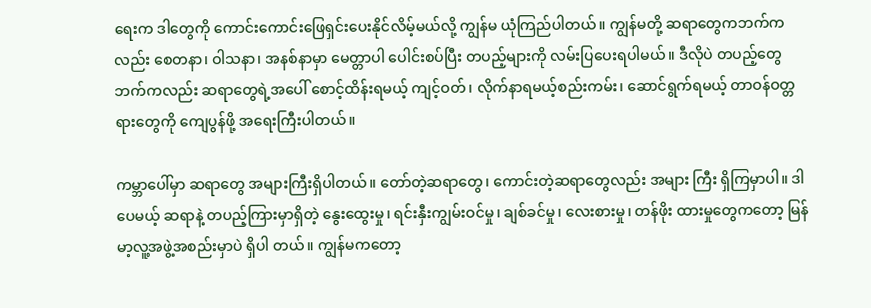ရေးက ဒါတွေကို ကောင်းကောင်းဖြေရှင်းပေးနိုင်လိမ့်မယ်လို့ ကျွန်မ ယုံကြည်ပါတယ်။ ကျွန်မတို့ ဆရာတွေကဘက်ကလည်း စေတနာ၊ ဝါသနာ၊ အနစ်နာမှာ မေတ္တာပါ ပေါင်းစပ်ပြီး တပည့်များကို လမ်းပြပေးရပါမယ်။ ဒီလိုပဲ တပည့်တွေ ဘက်ကလည်း ဆရာတွေရဲ့အပေါ် စောင့်ထိန်းရမယ့် ကျင့်ဝတ်၊ လိုက်နာရမယ့်စည်းကမ်း၊ ဆောင်ရွက်ရမယ့် တာဝန်ဝတ္တရားတွေကို ကျေပွန်ဖို့ အရေးကြီးပါတယ်။

ကမ္ဘာပေါ်မှာ ဆရာတွေ အများကြီးရှိပါတယ်။ တော်တဲ့ဆရာတွေ၊ ကောင်းတဲ့ဆရာတွေလည်း အများ ကြီး ရှိကြမှာပါ။ ဒါပေမယ့် ဆရာနဲ့ တပည့်ကြားမှာရှိတဲ့ နွေးထွေးမှု၊ ရင်းနှီးကျွမ်းဝင်မှု၊ ချစ်ခင်မှု၊ လေးစားမှု၊ တန်ဖိုး ထားမှုတွေကတော့ မြန်မာ့လူ့အဖွဲ့အစည်းမှာပဲ ရှိပါ တယ်။ ကျွန်မကတော့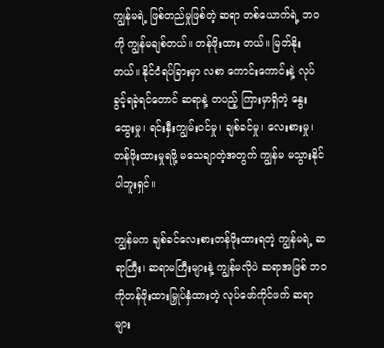ကျွန်မရဲ့ ဖြစ်တည်မှုဖြစ်တဲ့ ဆရာ တစ်ယောက်ရဲ့ ဘဝကို ကျွန်မချစ်တယ်။ တန်ဖိုးထား တယ်။ မြတ်နိုးတယ်။ နိုင်ငံရပ်ခြားမှာ လစာ ကောင်းကောင်းနဲ့ လုပ်ခွင့်ရခဲ့ရင်တောင် ဆရာနဲ့ တပည့် ကြားမှာရှိတဲ့ နွေးထွေးမှု၊ ရင်းနှီးကျွမ်းဝင်မှု၊ ချစ်ခင်မှု၊ လေးစားမှု၊ တန်ဖိုးထားမှုရဖို့ မသေချာတဲ့အတွက် ကျွန်မ မသွားနိုင်ပါဘူးရှင်။

ကျွန်မက ချစ်ခင်လေးစားတန်ဖိုးထားရတဲ့ ကျွန်မရဲ့ ဆရာကြီး၊ ဆရာမကြီးများနဲ့ ကျွန်မလိုပဲ ဆရာအဖြစ် ဘဝကိုတန်ဖိုးထားမြှုပ်နှံထားတဲ့ လုပ်ဖော်ကိုင်ဖက် ဆရာများ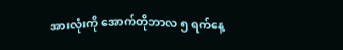အားလုံးကို အောက်တိုဘာလ ၅ ရက်နေ့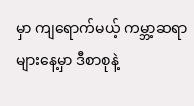မှာ ကျရောက်မယ့် ကမ္ဘာ့ဆရာများ‌နေ့မှာ ဒီစာစုနဲ့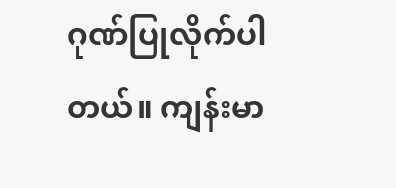ဂုဏ်ပြုလိုက်ပါတယ်။ ကျန်းမာ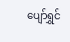ပျော်ရွှင်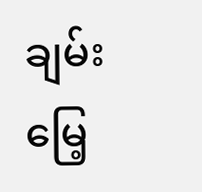ချမ်းမြေ့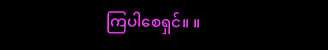ကြပါစေရှင်။ ။